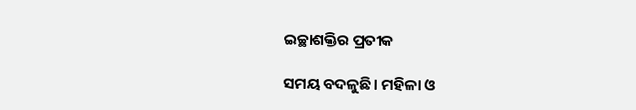ଇଚ୍ଛାଶକ୍ତିର ପ୍ରତୀକ

ସମୟ ବଦଳୁଛି। ମହିଳା ଓ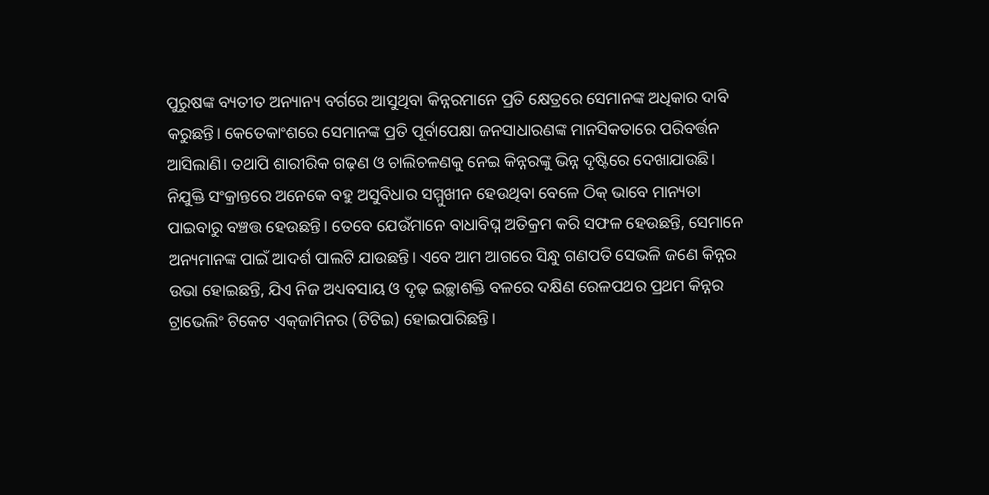ପୁରୁଷଙ୍କ ବ୍ୟତୀତ ଅନ୍ୟାନ୍ୟ ବର୍ଗରେ ଆସୁଥିବା କିନ୍ନରମାନେ ପ୍ରତି କ୍ଷେତ୍ରରେ ସେମାନଙ୍କ ଅଧିକାର ଦାବି କରୁଛନ୍ତି। କେତେକାଂଶରେ ସେମାନଙ୍କ ପ୍ରତି ପୂର୍ବାପେକ୍ଷା ଜନସାଧାରଣଙ୍କ ମାନସିକତାରେ ପରିବର୍ତ୍ତନ ଆସିଲାଣି। ତଥାପି ଶାରୀରିକ ଗଢ଼ଣ ଓ ଚାଲିଚଳଣକୁ ନେଇ କିନ୍ନରଙ୍କୁ ଭିନ୍ନ ଦୃଷ୍ଟିରେ ଦେଖାଯାଉଛି। ନିଯୁକ୍ତି ସଂକ୍ରାନ୍ତରେ ଅନେକେ ବହୁ ଅସୁବିଧାର ସମ୍ମୁଖୀନ ହେଉଥିବା ବେଳେ ଠିକ୍‌ ଭାବେ ମାନ୍ୟତା ପାଇବାରୁ ବଞ୍ଚତ୍ତ ହେଉଛନ୍ତି। ତେବେ ଯେଉଁମାନେ ବାଧାବିଘ୍ନ ଅତିକ୍ରମ କରି ସଫଳ ହେଉଛନ୍ତି, ସେମାନେ ଅନ୍ୟମାନଙ୍କ ପାଇଁ ଆଦର୍ଶ ପାଲଟି ଯାଉଛନ୍ତି। ଏବେ ଆମ ଆଗରେ ସିନ୍ଧୁ ଗଣପତି ସେଭଳି ଜଣେ କିନ୍ନର ଉଭା ହୋଇଛନ୍ତି, ଯିଏ ନିଜ ଅଧ୍ୟବସାୟ ଓ ଦୃଢ଼ ଇଚ୍ଛାଶକ୍ତି ବଳରେ ଦକ୍ଷିଣ ରେଳପଥର ପ୍ରଥମ କିନ୍ନର ଟ୍ରାଭେଲିଂ ଟିକେଟ ଏକ୍‌ଜାମିନର (ଟିଟିଇ) ହୋଇପାରିଛନ୍ତି।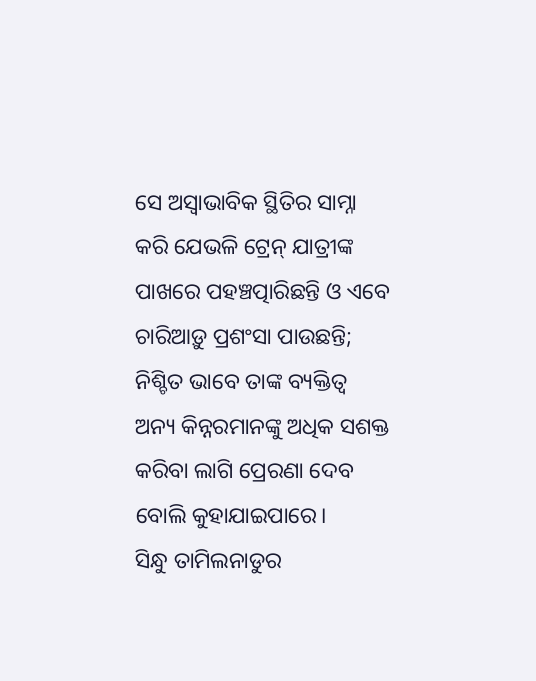ସେ ଅସ୍ବାଭାବିକ ସ୍ଥିତିର ସାମ୍ନା କରି ଯେଭଳି ଟ୍ରେନ୍‌ ଯାତ୍ରୀଙ୍କ ପାଖରେ ପହଞ୍ଚତ୍ପାରିଛନ୍ତି ଓ ଏବେ ଚାରିଆଡ଼ୁ ପ୍ରଶଂସା ପାଉଛନ୍ତି; ନିଶ୍ଚିତ ଭାବେ ତାଙ୍କ ବ୍ୟକ୍ତିତ୍ୱ ଅନ୍ୟ କିନ୍ନରମାନଙ୍କୁ ଅଧିକ ସଶକ୍ତ କରିବା ଲାଗି ପ୍ରେରଣା ଦେବ ବୋଲି କୁହାଯାଇପାରେ।
ସିନ୍ଧୁ ତାମିଲନାଡୁର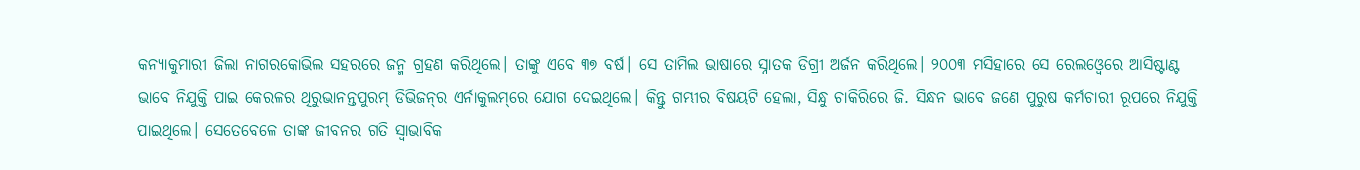କନ୍ୟାକୁମାରୀ ଜିଲା ନାଗରକୋଭିଲ ସହରରେ ଜନ୍ମ ଗ୍ରହଣ କରିଥିଲେ। ତାଙ୍କୁ ଏବେ ୩୭ ବର୍ଷ। ସେ ତାମିଲ ଭାଷାରେ ସ୍ନାତକ ଡିଗ୍ରୀ ଅର୍ଜନ କରିଥିଲେ। ୨୦୦୩ ମସିହାରେ ସେ ରେଲଓ୍ବେରେ ଆସିଷ୍ଟାଣ୍ଟ ଭାବେ ନିଯୁକ୍ତି ପାଇ କେରଳର ଥିରୁଭାନନ୍ତପୁରମ୍‌ ଡିଭିଜନ୍‌ର ଏର୍ନାକୁଲମ୍‌ରେ ଯୋଗ ଦେଇଥିଲେ। କିନ୍ତୁ ଗମ୍ଭୀର ବିଷୟଟି ହେଲା, ସିନ୍ଧୁ ଚାକିରିରେ ଜି. ସିନ୍ଧନ ଭାବେ ଜଣେ ପୁରୁଷ କର୍ମଚାରୀ ରୂପରେ ନିଯୁକ୍ତି ପାଇଥିଲେ। ସେତେବେଳେ ତାଙ୍କ ଜୀବନର ଗତି ସ୍ବାଭାବିକ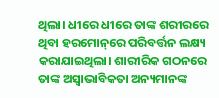ଥିଲା। ଧୀରେ ଧୀରେ ତାଙ୍କ ଶରୀରରେ ଥିବା ହରମୋନ୍‌ରେ ପରିବର୍ତ୍ତନ ଲକ୍ଷ୍ୟ କରାଯାଇଥିଲା। ଶାରୀରିକ ଗଠନରେ ତାଙ୍କ ଅସ୍ବାଭାବିକତା ଅନ୍ୟମାନଙ୍କ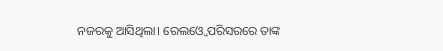ନଜରକୁ ଆସିଥିଲା। ରେଲଓ୍ବେ ପରିସରରେ ତାଙ୍କ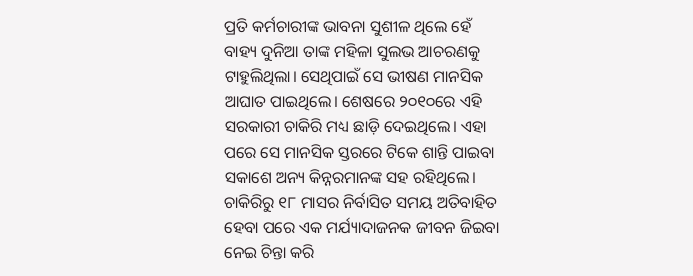ପ୍ରତି କର୍ମଚାରୀଙ୍କ ଭାବନା ସୁଶୀଳ ଥିଲେ ହେଁ ବାହ୍ୟ ଦୁନିଆ ତାଙ୍କ ମହିଳା ସୁଲଭ ଆଚରଣକୁ ଟାହୁଲିଥିଲା। ସେଥିପାଇଁ ସେ ଭୀଷଣ ମାନସିକ ଆଘାତ ପାଇଥିଲେ। ଶେଷରେ ୨୦୧୦ରେ ଏହି ସରକାରୀ ଚାକିରି ମଧ୍ୟ ଛାଡ଼ି ଦେଇଥିଲେ। ଏହା ପରେ ସେ ମାନସିକ ସ୍ତରରେ ଟିକେ ଶାନ୍ତି ପାଇବା ସକାଶେ ଅନ୍ୟ କିନ୍ନରମାନଙ୍କ ସହ ରହିଥିଲେ। ଚାକିରିରୁ ୧୮ ମାସର ନିର୍ବାସିତ ସମୟ ଅତିବାହିତ ହେବା ପରେ ଏକ ମର୍ଯ୍ୟାଦାଜନକ ଜୀବନ ଜିଇବା ନେଇ ଚିନ୍ତା କରି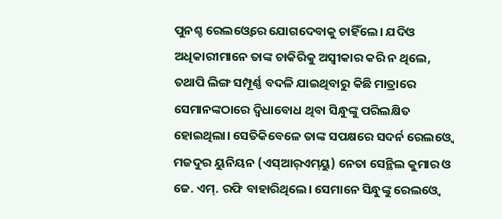ପୁନଶ୍ଚ ରେଲଓ୍ବେରେ ଯୋଗଦେବାକୁ ଚାହିଁଲେ। ଯଦିଓ ଅଧିକାରୀମାନେ ତାଙ୍କ ଚାକିରିକୁ ଅସ୍ବୀକାର କରି ନ ଥିଲେ, ତଥାପି ଲିଙ୍ଗ ସମ୍ପୂର୍ଣ୍ଣ ବଦଳି ଯାଇଥିବାରୁ କିଛି ମାତ୍ରାରେ ସେମାନଙ୍କଠାରେ ଦ୍ୱିଧାବୋଧ ଥିବା ସିନ୍ଧୁଙ୍କୁ ପରିଲକ୍ଷିତ ହୋଇଥିଲା। ସେତିକିବେଳେ ତାଙ୍କ ସପକ୍ଷରେ ସଦର୍ନ ରେଲଓ୍ବେ ମଜଦୁର ୟୁନିୟନ (ଏସ୍‌ଆର୍‌ଏମ୍‌ୟୁ) ନେତା ସେନ୍ଥିଲ କୁମାର ଓ ଜେ. ଏମ୍‌. ରଫି ବାହାରିଥିଲେ। ସେମାନେ ସିନ୍ଧୁଙ୍କୁ ରେଲଓ୍ବେ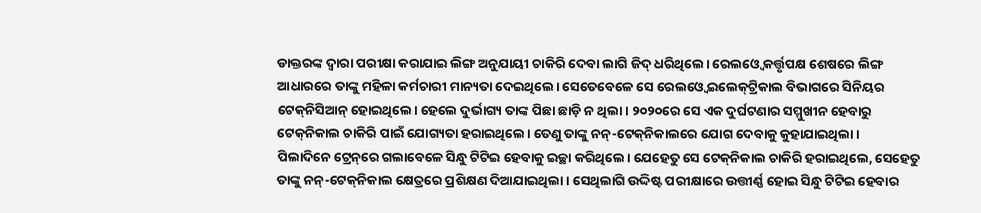ଡାକ୍ତରଙ୍କ ଦ୍ୱାରା ପରୀକ୍ଷା କରାଯାଇ ଲିଙ୍ଗ ଅନୁଯାୟୀ ଚାକିରି ଦେବା ଲାଗି ଜିଦ୍‌ ଧରିଥିଲେ। ରେଲଓ୍ବେ କର୍ତ୍ତୃପକ୍ଷ ଶେଷରେ ଲିଙ୍ଗ ଆଧାରରେ ତାଙ୍କୁ ମହିଳା କର୍ମଚାରୀ ମାନ୍ୟତା ଦେଇଥିଲେ। ସେତେବେଳେ ସେ ରେଲଓ୍ବେ ଇଲେକ୍‌ଟ୍ରିକାଲ ବିଭାଗରେ ସିନିୟର ଟେକ୍‌ନିସିଆନ୍‌ ହୋଇଥିଲେ। ହେଲେ ଦୁର୍ଭାଗ୍ୟ ତାଙ୍କ ପିଛା ଛାଡ଼ି ନ ଥିଲା। ୨୦୨୦ରେ ସେ ଏକ ଦୁର୍ଘଟଣାର ସମ୍ମୁଖୀନ ହେବାରୁ ଟେକ୍‌ନିକାଲ ଚାକିରି ପାଇଁ ଯୋଗ୍ୟତା ହରାଇଥିଲେ। ତେଣୁ ତାଙ୍କୁ ନନ୍‌-ଟେକ୍‌ନିକାଲରେ ଯୋଗ ଦେବାକୁ କୁହାଯାଇଥିଲା।
ପିଲାଦିନେ ଟ୍ରେନ୍‌ରେ ଗଲାବେଳେ ସିନ୍ଧୁ ଟିଟିଇ ହେବାକୁ ଇଚ୍ଛା କରିଥିଲେ। ଯେହେତୁ ସେ ଟେକ୍‌ନିକାଲ ଚାକିରି ହରାଇଥିଲେ, ସେହେତୁ ତାଙ୍କୁ ନନ୍‌-ଟେକ୍‌ନିକାଲ କ୍ଷେତ୍ରରେ ପ୍ରଶିକ୍ଷଣ ଦିଆଯାଇଥିଲା। ସେଥିଲାଗି ଉଦ୍ଦିଷ୍ଟ ପରୀକ୍ଷାରେ ଉତ୍ତୀର୍ଣ୍ଣ ହୋଇ ସିନ୍ଧୁ ଟିଟିଇ ହେବାର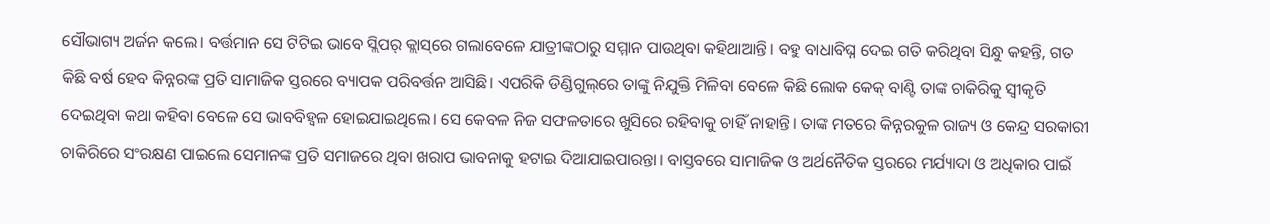ସୌଭାଗ୍ୟ ଅର୍ଜନ କଲେ। ବର୍ତ୍ତମାନ ସେ ଟିଟିଇ ଭାବେ ସ୍ଲିପର୍‌ କ୍ଲାସ୍‌ରେ ଗଲାବେଳେ ଯାତ୍ରୀଙ୍କଠାରୁ ସମ୍ମାନ ପାଉଥିବା କହିଥାଆନ୍ତି। ବହୁ ବାଧାବିଘ୍ନ ଦେଇ ଗତି କରିଥିବା ସିନ୍ଧୁ କହନ୍ତି, ଗତ କିଛି ବର୍ଷ ହେବ କିନ୍ନରଙ୍କ ପ୍ରତି ସାମାଜିକ ସ୍ତରରେ ବ୍ୟାପକ ପରିବର୍ତ୍ତନ ଆସିଛି। ଏପରିକି ଡିଣ୍ଡିଗୁଲ୍‌ରେ ତାଙ୍କୁ ନିଯୁକ୍ତି ମିଳିବା ବେଳେ କିଛି ଲୋକ କେକ୍‌ ବାଣ୍ଟି ତାଙ୍କ ଚାକିରିକୁ ସ୍ବୀକୃତି ଦେଇଥିବା କଥା କହିବା ବେଳେ ସେ ଭାବବିହ୍ବଳ ହୋଇଯାଇଥିଲେ। ସେ କେବଳ ନିଜ ସଫଳତାରେ ଖୁସିରେ ରହିବାକୁ ଚାହିଁ ନାହାନ୍ତି। ତାଙ୍କ ମତରେ କିନ୍ନରକୁଳ ରାଜ୍ୟ ଓ କେନ୍ଦ୍ର ସରକାରୀ ଚାକିରିରେ ସଂରକ୍ଷଣ ପାଇଲେ ସେମାନଙ୍କ ପ୍ରତି ସମାଜରେ ଥିବା ଖରାପ ଭାବନାକୁ ହଟାଇ ଦିଆଯାଇପାରନ୍ତା। ବାସ୍ତବରେ ସାମାଜିକ ଓ ଅର୍ଥନୈତିକ ସ୍ତରରେ ମର୍ଯ୍ୟାଦା ଓ ଅଧିକାର ପାଇଁ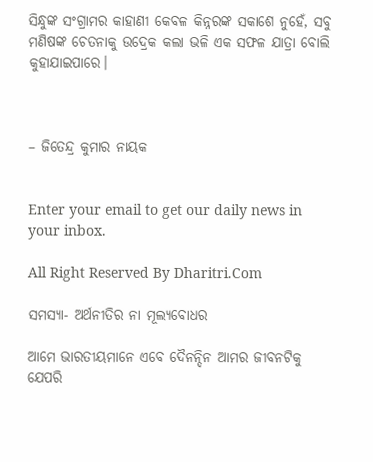ସିନ୍ଧୁଙ୍କ ସଂଗ୍ରାମର କାହାଣୀ କେବଳ କିନ୍ନରଙ୍କ ସକାଶେ ନୁହେଁ, ସବୁ ମଣିଷଙ୍କ ଚେତନାକୁ ଉଦ୍ରେକ କଲା ଭଳି ଏକ ସଫଳ ଯାତ୍ରା ବୋଲି କୁହାଯାଇପାରେ।



– ଜିତେନ୍ଦ୍ର କୁମାର ନାୟକ


Enter your email to get our daily news in your inbox.

All Right Reserved By Dharitri.Com

ସମସ୍ୟା- ଅର୍ଥନୀତିର ନା ମୂଲ୍ୟବୋଧର

ଆମେ ଭାରତୀୟମାନେ ଏବେ ଦୈନନ୍ଦିନ ଆମର ଜୀବନଟିକୁ ଯେପରି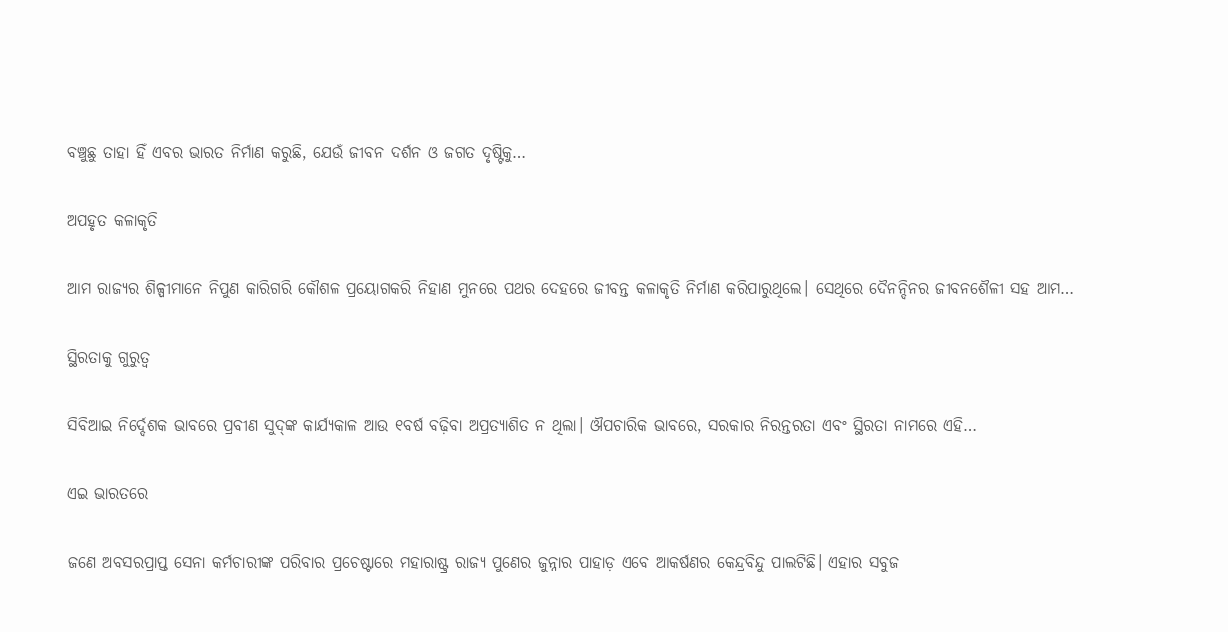ବଞ୍ଚୁଛୁ ତାହା ହିଁ ଏବର ଭାରତ ନିର୍ମାଣ କରୁଛି, ଯେଉଁ ଜୀବନ ଦର୍ଶନ ଓ ଜଗତ ଦୃଷ୍ଟିକୁ…

ଅପହୃତ କଳାକୃତି

ଆମ ରାଜ୍ୟର ଶିଳ୍ପୀମାନେ ନିପୁଣ କାରିଗରି କୌଶଳ ପ୍ରୟୋଗକରି ନିହାଣ ମୁନରେ ପଥର ଦେହରେ ଜୀବନ୍ତ କଳାକୃତି ନିର୍ମାଣ କରିପାରୁଥିଲେ। ସେଥିରେ ଦୈନନ୍ଦିନର ଜୀବନଶୈଳୀ ସହ ଆମ…

ସ୍ଥିରତାକୁ ଗୁରୁତ୍ୱ

ସିବିଆଇ ନିର୍ଦ୍ଦେଶକ ଭାବରେ ପ୍ରବୀଣ ସୁଦ୍‌ଙ୍କ କାର୍ଯ୍ୟକାଳ ଆଉ ୧ବର୍ଷ ବଢ଼ିବା ଅପ୍ରତ୍ୟାଶିତ ନ ଥିଲା। ଔପଚାରିକ ଭାବରେ, ସରକାର ନିରନ୍ତରତା ଏବଂ ସ୍ଥିରତା ନାମରେ ଏହି…

ଏଇ ଭାରତରେ

ଜଣେ ଅବସରପ୍ରାପ୍ତ ସେନା କର୍ମଚାରୀଙ୍କ ପରିବାର ପ୍ରଚେଷ୍ଟାରେ ମହାରାଷ୍ଟ୍ର ରାଜ୍ୟ ପୁଣେର ଜୁନ୍ନାର ପାହାଡ଼ ଏବେ ଆକର୍ଷଣର କେନ୍ଦ୍ରବିନ୍ଦୁ ପାଲଟିଛି। ଏହାର ସବୁଜ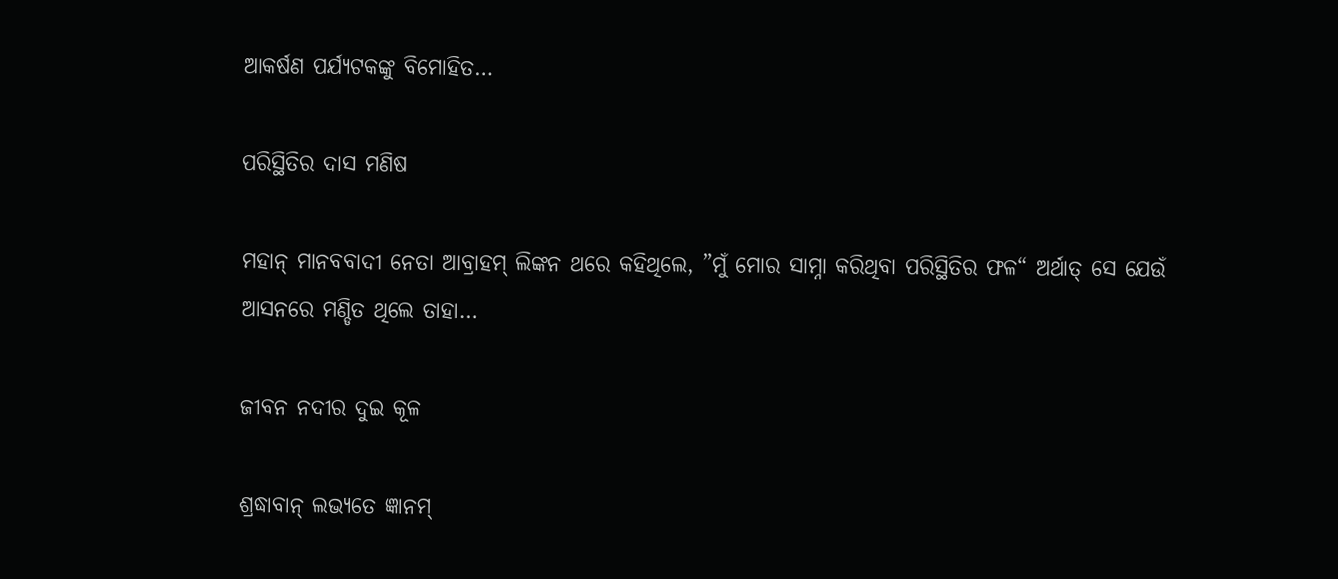ଆକର୍ଷଣ ପର୍ଯ୍ୟଟକଙ୍କୁ ବିମୋହିତ…

ପରିସ୍ଥିତିର ଦାସ ମଣିଷ

ମହାନ୍‌ ମାନବବାଦୀ ନେତା ଆବ୍ରାହମ୍‌ ଲିଙ୍କନ ଥରେ କହିଥିଲେ, ”ମୁଁ ମୋର ସାମ୍ନା କରିଥିବା ପରିସ୍ଥିତିର ଫଳ“ ଅର୍ଥାତ୍‌ ସେ ଯେଉଁ ଆସନରେ ମଣ୍ଡିତ ଥିଲେ ତାହା…

ଜୀବନ ନଦୀର ଦୁଇ କୂଳ

ଶ୍ରଦ୍ଧାବାନ୍‌ ଲଭ୍ୟତେ ଜ୍ଞାନମ୍‌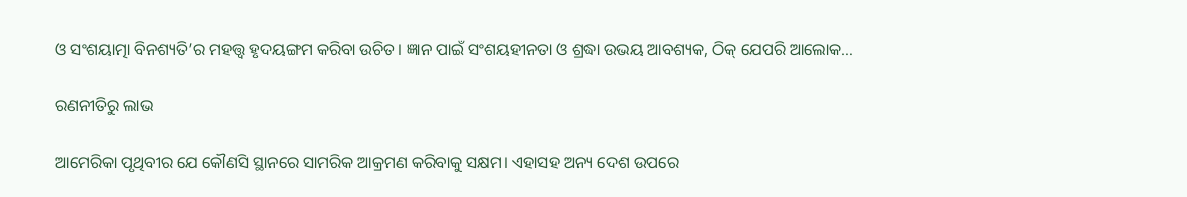ଓ ସଂଶୟାତ୍ମା ବିନଶ୍ୟତି’ର ମହତ୍ତ୍ୱ ହୃଦୟଙ୍ଗମ କରିବା ଉଚିତ। ଜ୍ଞାନ ପାଇଁ ସଂଶୟହୀନତା ଓ ଶ୍ରଦ୍ଧା ଉଭୟ ଆବଶ୍ୟକ, ଠିକ୍‌ ଯେପରି ଆଲୋକ…

ରଣନୀତିରୁ ଲାଭ

ଆମେରିକା ପୃଥିବୀର ଯେ କୌଣସି ସ୍ଥାନରେ ସାମରିକ ଆକ୍ରମଣ କରିବାକୁ ସକ୍ଷମ। ଏହାସହ ଅନ୍ୟ ଦେଶ ଉପରେ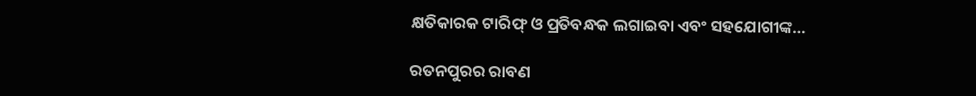କ୍ଷତିକାରକ ଟାରିଫ୍‌ ଓ ପ୍ରତିବନ୍ଧକ ଲଗାଇବା ଏବଂ ସହଯୋଗୀଙ୍କ…

ରତନପୁରର ରାବଣ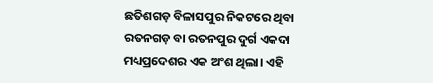ଛତିଶଗଡ଼ ବିଳାସପୁର ନିକଟରେ ଥିବା ରତନଗଡ଼ ବା ରତନପୁର ଦୁର୍ଗ ଏକଦା ମଧ୍ୟପ୍ରଦେଶର ଏକ ଅଂଶ ଥିଲା। ଏହି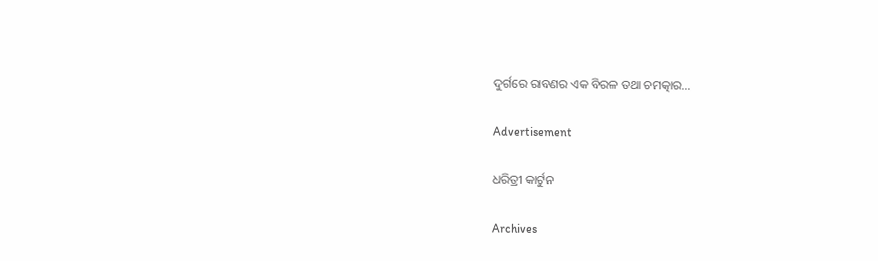ଦୁର୍ଗରେ ରାବଣର ଏକ ବିରଳ ତଥା ଚମତ୍କାର…

Advertisement

ଧରିତ୍ରୀ କାର୍ଟୁନ

Archives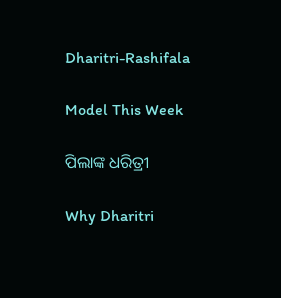Dharitri-Rashifala

Model This Week

ପିଲାଙ୍କ ଧରିତ୍ରୀ

Why Dharitri